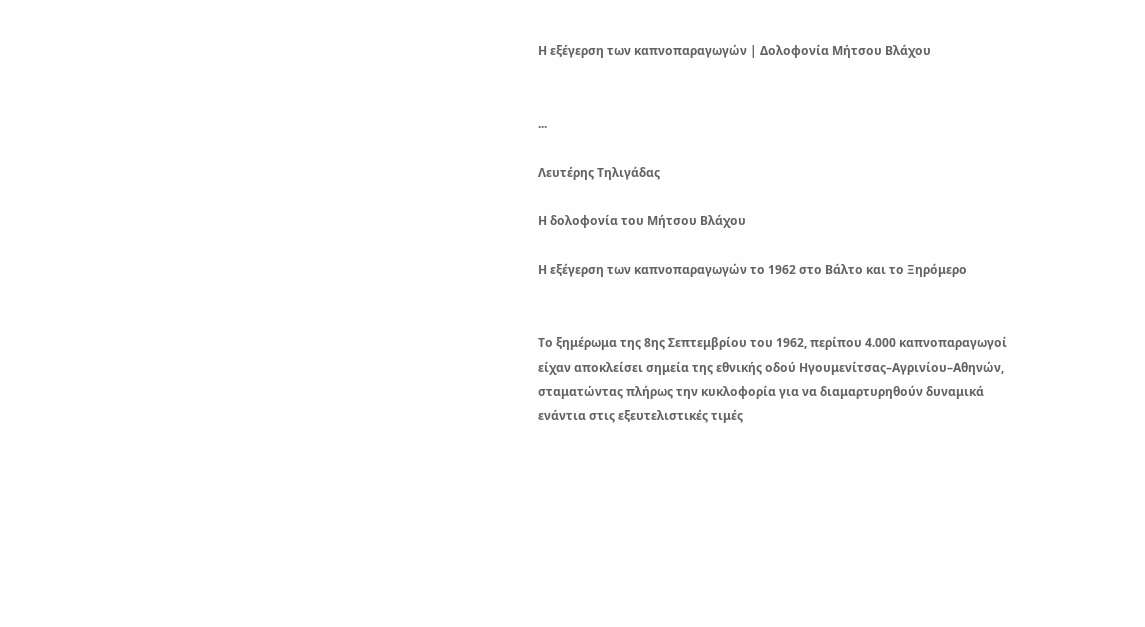Η εξέγερση των καπνοπαραγωγών | Δολοφονία Μήτσου Βλάχου


...

Λευτέρης Τηλιγάδας

Η δολοφονία του Μήτσου Βλάχου

Η εξέγερση των καπνοπαραγωγών το 1962 στο Βάλτο και το Ξηρόμερο


Το ξημέρωμα της 8ης Σεπτεμβρίου του 1962, περίπου 4.000 καπνοπαραγωγοί είχαν αποκλείσει σημεία της εθνικής οδού Ηγουμενίτσας–Αγρινίου–Αθηνών, σταματώντας πλήρως την κυκλοφορία για να διαμαρτυρηθούν δυναμικά ενάντια στις εξευτελιστικές τιμές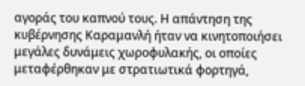αγοράς του καπνού τους. Η απάντηση της κυβέρνησης Καραμανλή ήταν να κινητοποιήσει μεγάλες δυνάμεις χωροφυλακής, οι οποίες μεταφέρθηκαν με στρατιωτικά φορτηγά,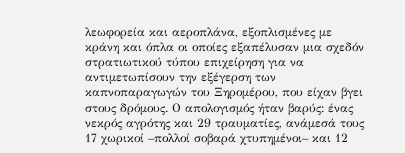λεωφορεία και αεροπλάνα, εξοπλισμένες με κράνη και όπλα οι οποίες εξαπέλυσαν μια σχεδόν στρατιωτικού τύπου επιχείρηση για να αντιμετωπίσουν την εξέγερση των καπνοπαραγωγών του Ξηρομέρου, που είχαν βγει στους δρόμους. Ο απολογισμός ήταν βαρύς: ένας νεκρός αγρότης και 29 τραυματίες, ανάμεσά τους 17 χωρικοί –πολλοί σοβαρά χτυπημένοι– και 12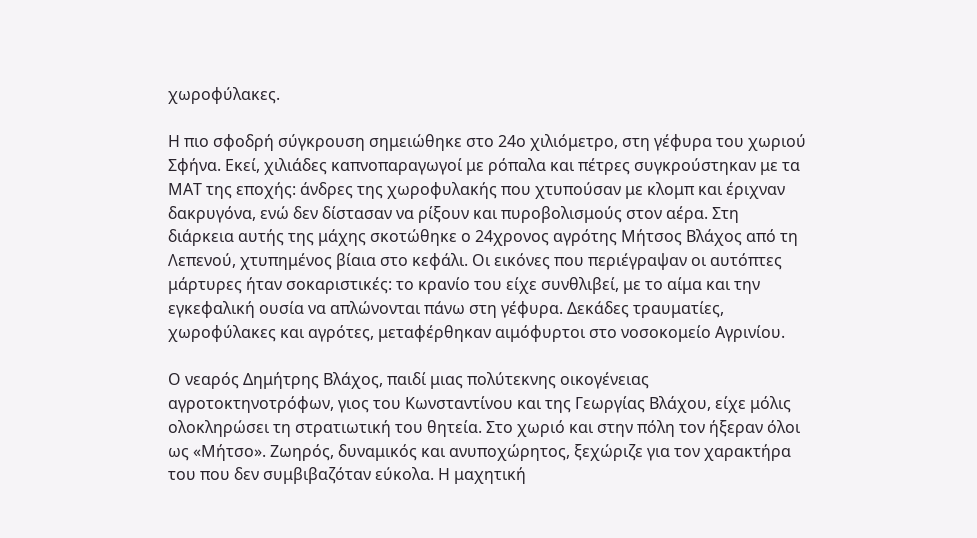χωροφύλακες.

Η πιο σφοδρή σύγκρουση σημειώθηκε στο 24ο χιλιόμετρο, στη γέφυρα του χωριού Σφήνα. Εκεί, χιλιάδες καπνοπαραγωγοί με ρόπαλα και πέτρες συγκρούστηκαν με τα ΜΑΤ της εποχής: άνδρες της χωροφυλακής που χτυπούσαν με κλομπ και έριχναν δακρυγόνα, ενώ δεν δίστασαν να ρίξουν και πυροβολισμούς στον αέρα. Στη διάρκεια αυτής της μάχης σκοτώθηκε ο 24χρονος αγρότης Μήτσος Βλάχος από τη Λεπενού, χτυπημένος βίαια στο κεφάλι. Οι εικόνες που περιέγραψαν οι αυτόπτες μάρτυρες ήταν σοκαριστικές: το κρανίο του είχε συνθλιβεί, με το αίμα και την εγκεφαλική ουσία να απλώνονται πάνω στη γέφυρα. Δεκάδες τραυματίες, χωροφύλακες και αγρότες, μεταφέρθηκαν αιμόφυρτοι στο νοσοκομείο Αγρινίου.

Ο νεαρός Δημήτρης Βλάχος, παιδί μιας πολύτεκνης οικογένειας αγροτοκτηνοτρόφων, γιος του Κωνσταντίνου και της Γεωργίας Βλάχου, είχε μόλις ολοκληρώσει τη στρατιωτική του θητεία. Στο χωριό και στην πόλη τον ήξεραν όλοι ως «Μήτσο». Ζωηρός, δυναμικός και ανυποχώρητος, ξεχώριζε για τον χαρακτήρα του που δεν συμβιβαζόταν εύκολα. Η μαχητική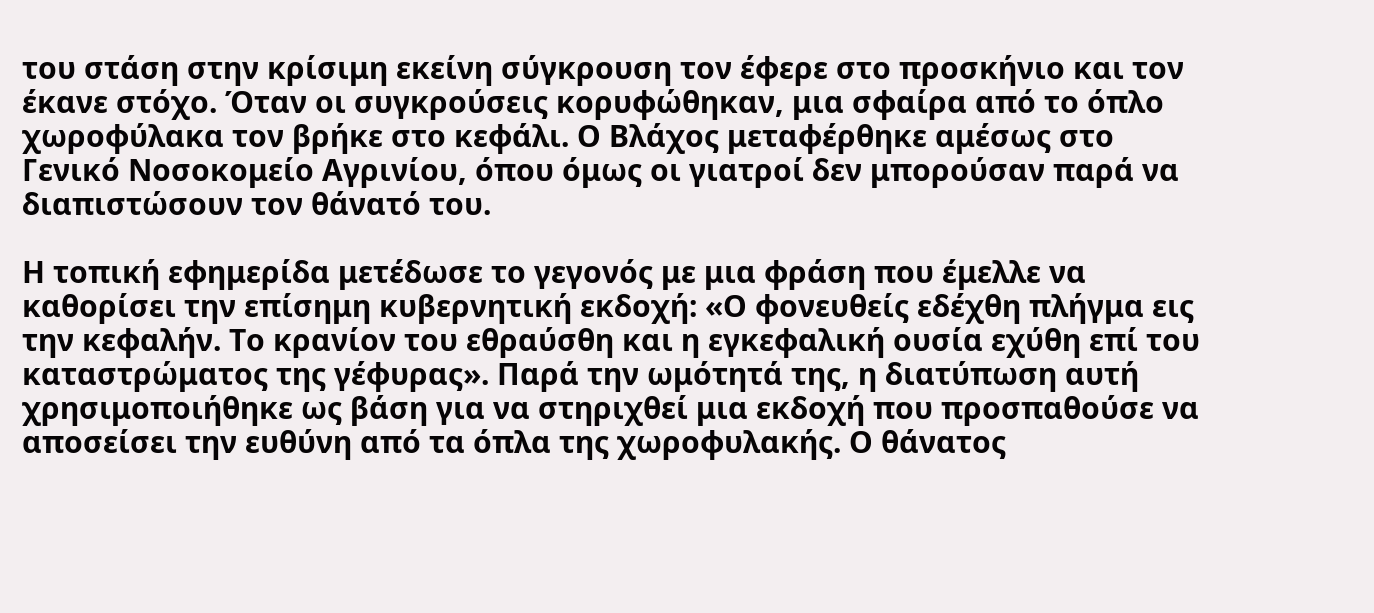του στάση στην κρίσιμη εκείνη σύγκρουση τον έφερε στο προσκήνιο και τον έκανε στόχο. Όταν οι συγκρούσεις κορυφώθηκαν, μια σφαίρα από το όπλο χωροφύλακα τον βρήκε στο κεφάλι. Ο Βλάχος μεταφέρθηκε αμέσως στο Γενικό Νοσοκομείο Αγρινίου, όπου όμως οι γιατροί δεν μπορούσαν παρά να διαπιστώσουν τον θάνατό του.

Η τοπική εφημερίδα μετέδωσε το γεγονός με μια φράση που έμελλε να καθορίσει την επίσημη κυβερνητική εκδοχή: «Ο φονευθείς εδέχθη πλήγμα εις την κεφαλήν. Το κρανίον του εθραύσθη και η εγκεφαλική ουσία εχύθη επί του καταστρώματος της γέφυρας». Παρά την ωμότητά της, η διατύπωση αυτή χρησιμοποιήθηκε ως βάση για να στηριχθεί μια εκδοχή που προσπαθούσε να αποσείσει την ευθύνη από τα όπλα της χωροφυλακής. Ο θάνατος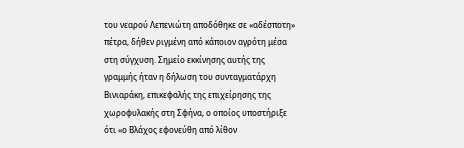του νεαρού Λεπενιώτη αποδόθηκε σε «αδέσποτη» πέτρα, δήθεν ριγμένη από κάποιον αγρότη μέσα στη σύγχυση. Σημείο εκκίνησης αυτής της γραμμής ήταν η δήλωση του συνταγματάρχη Βινιαράκη, επικεφαλής της επιχείρησης της χωροφυλακής στη Σφήνα, ο οποίος υποστήριξε ότι «ο Βλάχος εφονεύθη από λίθον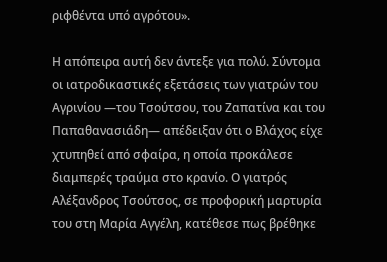ριφθέντα υπό αγρότου».

Η απόπειρα αυτή δεν άντεξε για πολύ. Σύντομα οι ιατροδικαστικές εξετάσεις των γιατρών του Αγρινίου —του Τσούτσου, του Ζαπατίνα και του Παπαθανασιάδη— απέδειξαν ότι ο Βλάχος είχε χτυπηθεί από σφαίρα, η οποία προκάλεσε διαμπερές τραύμα στο κρανίο. Ο γιατρός Αλέξανδρος Τσούτσος, σε προφορική μαρτυρία του στη Μαρία Αγγέλη, κατέθεσε πως βρέθηκε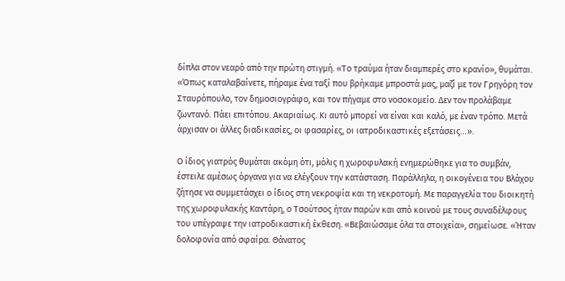δίπλα στον νεαρό από την πρώτη στιγμή. «Το τραύμα ήταν διαμπερές στο κρανίο», θυμάται. «Όπως καταλαβαίνετε, πήραμε ένα ταξί που βρήκαμε μπροστά μας, μαζί με τον Γρηγόρη τον Σταυρόπουλο, τον δημοσιογράφο, και τον πήγαμε στο νοσοκομείο. Δεν τον προλάβαμε ζωντανό. Πάει επιτόπου. Ακαριαίως. Κι αυτό μπορεί να είναι και καλό, με έναν τρόπο. Μετά άρχισαν οι άλλες διαδικασίες, οι φασαρίες, οι ιατροδικαστικές εξετάσεις…».

Ο ίδιος γιατρός θυμάται ακόμη ότι, μόλις η χωροφυλακή ενημερώθηκε για το συμβάν, έστειλε αμέσως όργανα για να ελέγξουν την κατάσταση. Παράλληλα, η οικογένεια του Βλάχου ζήτησε να συμμετάσχει ο ίδιος στη νεκροψία και τη νεκροτομή. Με παραγγελία του διοικητή της χωροφυλακής Καντάρη, ο Τσούτσος ήταν παρών και από κοινού με τους συναδέλφους του υπέγραψε την ιατροδικαστική έκθεση. «Βεβαιώσαμε όλα τα στοιχεία», σημείωσε. «Ήταν δολοφονία από σφαίρα. Θάνατος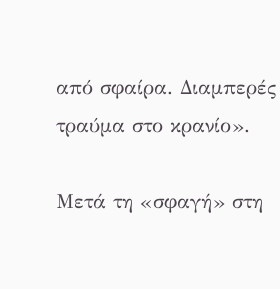από σφαίρα. Διαμπερές τραύμα στο κρανίο».

Μετά τη «σφαγή» στη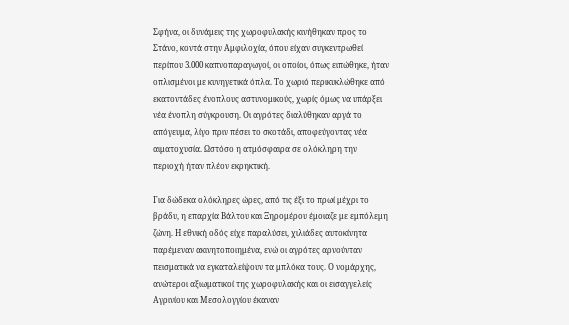Σφήνα, οι δυνάμεις της χωροφυλακής κινήθηκαν προς το Στάνο, κοντά στην Αμφιλοχία, όπου είχαν συγκεντρωθεί περίπου 3.000 καπνοπαραγωγοί, οι οποίοι, όπως ειπώθηκε, ήταν οπλισμένοι με κυνηγετικά όπλα. Το χωριό περικυκλώθηκε από εκατοντάδες ένοπλους αστυνομικούς, χωρίς όμως να υπάρξει νέα ένοπλη σύγκρουση. Οι αγρότες διαλύθηκαν αργά το απόγευμα, λίγο πριν πέσει το σκοτάδι, αποφεύγοντας νέα αιματοχυσία. Ωστόσο η ατμόσφαιρα σε ολόκληρη την περιοχή ήταν πλέον εκρηκτική.

Για δώδεκα ολόκληρες ώρες, από τις έξι το πρωί μέχρι το βράδυ, η επαρχία Βάλτου και Ξηρομέρου έμοιαζε με εμπόλεμη ζώνη. Η εθνική οδός είχε παραλύσει, χιλιάδες αυτοκίνητα παρέμεναν ακινητοποιημένα, ενώ οι αγρότες αρνούνταν πεισματικά να εγκαταλείψουν τα μπλόκα τους. Ο νομάρχης, ανώτεροι αξιωματικοί της χωροφυλακής και οι εισαγγελείς Αγρινίου και Μεσολογγίου έκαναν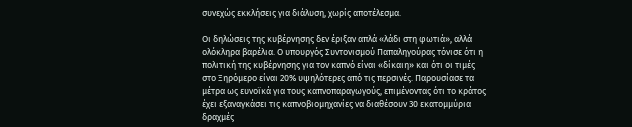συνεχώς εκκλήσεις για διάλυση, χωρίς αποτέλεσμα.

Οι δηλώσεις της κυβέρνησης δεν έριξαν απλά «λάδι στη φωτιά», αλλά ολόκληρα βαρέλια. Ο υπουργός Συντονισμού Παπαληγούρας τόνισε ότι η πολιτική της κυβέρνησης για τον καπνό είναι «δίκαιη» και ότι οι τιμές στο Ξηρόμερο είναι 20% υψηλότερες από τις περσινές. Παρουσίασε τα μέτρα ως ευνοϊκά για τους καπνοπαραγωγούς, επιμένοντας ότι το κράτος έχει εξαναγκάσει τις καπνοβιομηχανίες να διαθέσουν 30 εκατομμύρια δραχμές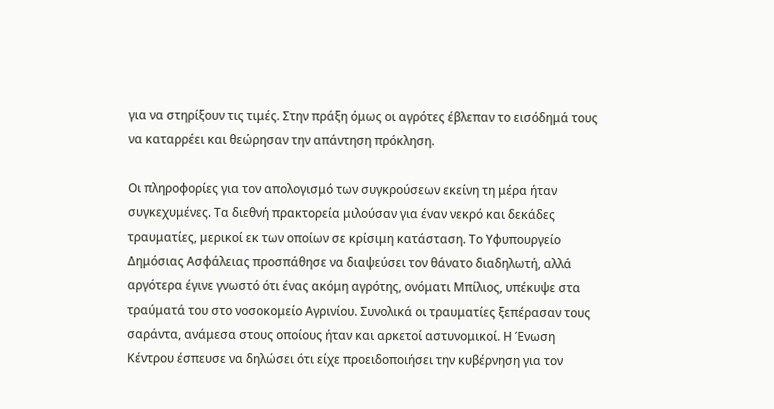για να στηρίξουν τις τιμές. Στην πράξη όμως οι αγρότες έβλεπαν το εισόδημά τους να καταρρέει και θεώρησαν την απάντηση πρόκληση.

Οι πληροφορίες για τον απολογισμό των συγκρούσεων εκείνη τη μέρα ήταν συγκεχυμένες. Τα διεθνή πρακτορεία μιλούσαν για έναν νεκρό και δεκάδες τραυματίες, μερικοί εκ των οποίων σε κρίσιμη κατάσταση. Το Υφυπουργείο Δημόσιας Ασφάλειας προσπάθησε να διαψεύσει τον θάνατο διαδηλωτή, αλλά αργότερα έγινε γνωστό ότι ένας ακόμη αγρότης, ονόματι Μπίλιος, υπέκυψε στα τραύματά του στο νοσοκομείο Αγρινίου. Συνολικά οι τραυματίες ξεπέρασαν τους σαράντα, ανάμεσα στους οποίους ήταν και αρκετοί αστυνομικοί. Η Ένωση Κέντρου έσπευσε να δηλώσει ότι είχε προειδοποιήσει την κυβέρνηση για τον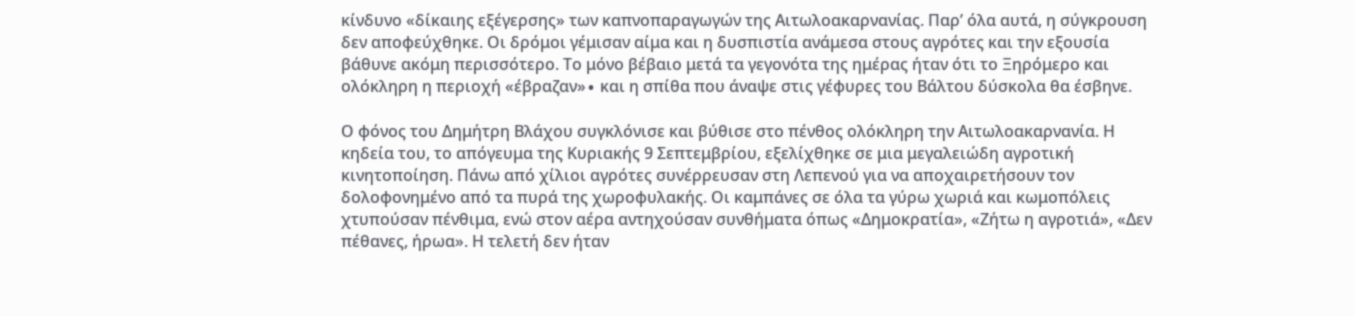κίνδυνο «δίκαιης εξέγερσης» των καπνοπαραγωγών της Αιτωλοακαρνανίας. Παρ’ όλα αυτά, η σύγκρουση δεν αποφεύχθηκε. Οι δρόμοι γέμισαν αίμα και η δυσπιστία ανάμεσα στους αγρότες και την εξουσία βάθυνε ακόμη περισσότερο. Το μόνο βέβαιο μετά τα γεγονότα της ημέρας ήταν ότι το Ξηρόμερο και ολόκληρη η περιοχή «έβραζαν»∙ και η σπίθα που άναψε στις γέφυρες του Βάλτου δύσκολα θα έσβηνε.

Ο φόνος του Δημήτρη Βλάχου συγκλόνισε και βύθισε στο πένθος ολόκληρη την Αιτωλοακαρνανία. Η κηδεία του, το απόγευμα της Κυριακής 9 Σεπτεμβρίου, εξελίχθηκε σε μια μεγαλειώδη αγροτική κινητοποίηση. Πάνω από χίλιοι αγρότες συνέρρευσαν στη Λεπενού για να αποχαιρετήσουν τον δολοφονημένο από τα πυρά της χωροφυλακής. Οι καμπάνες σε όλα τα γύρω χωριά και κωμοπόλεις χτυπούσαν πένθιμα, ενώ στον αέρα αντηχούσαν συνθήματα όπως «Δημοκρατία», «Ζήτω η αγροτιά», «Δεν πέθανες, ήρωα». Η τελετή δεν ήταν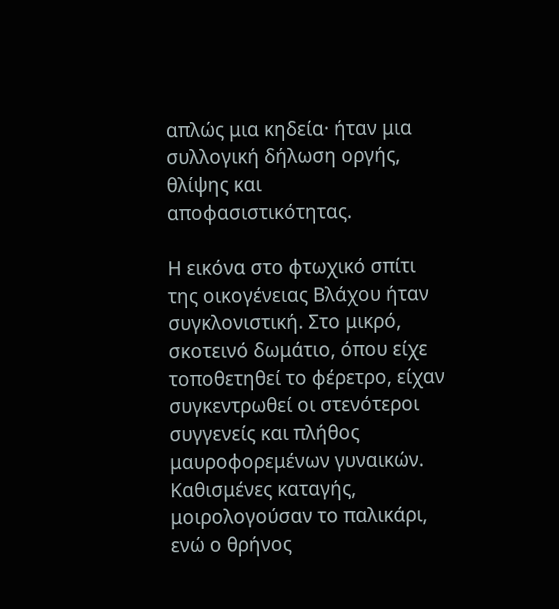απλώς μια κηδεία· ήταν μια συλλογική δήλωση οργής, θλίψης και αποφασιστικότητας.

Η εικόνα στο φτωχικό σπίτι της οικογένειας Βλάχου ήταν συγκλονιστική. Στο μικρό, σκοτεινό δωμάτιο, όπου είχε τοποθετηθεί το φέρετρο, είχαν συγκεντρωθεί οι στενότεροι συγγενείς και πλήθος μαυροφορεμένων γυναικών. Καθισμένες καταγής, μοιρολογούσαν το παλικάρι, ενώ ο θρήνος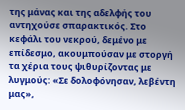της μάνας και της αδελφής του αντηχούσε σπαρακτικός. Στο κεφάλι του νεκρού, δεμένο με επίδεσμο, ακουμπούσαν με στοργή τα χέρια τους ψιθυρίζοντας με λυγμούς: «Σε δολοφόνησαν, λεβέντη μας»,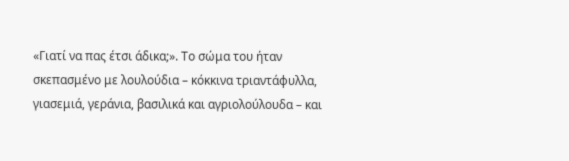«Γιατί να πας έτσι άδικα;». Το σώμα του ήταν σκεπασμένο με λουλούδια – κόκκινα τριαντάφυλλα, γιασεμιά, γεράνια, βασιλικά και αγριολούλουδα – και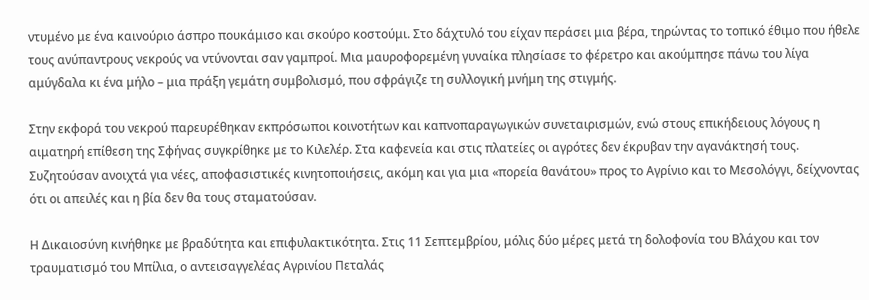ντυμένο με ένα καινούριο άσπρο πουκάμισο και σκούρο κοστούμι. Στο δάχτυλό του είχαν περάσει μια βέρα, τηρώντας το τοπικό έθιμο που ήθελε τους ανύπαντρους νεκρούς να ντύνονται σαν γαμπροί. Μια μαυροφορεμένη γυναίκα πλησίασε το φέρετρο και ακούμπησε πάνω του λίγα αμύγδαλα κι ένα μήλο – μια πράξη γεμάτη συμβολισμό, που σφράγιζε τη συλλογική μνήμη της στιγμής.

Στην εκφορά του νεκρού παρευρέθηκαν εκπρόσωποι κοινοτήτων και καπνοπαραγωγικών συνεταιρισμών, ενώ στους επικήδειους λόγους η αιματηρή επίθεση της Σφήνας συγκρίθηκε με το Κιλελέρ. Στα καφενεία και στις πλατείες οι αγρότες δεν έκρυβαν την αγανάκτησή τους. Συζητούσαν ανοιχτά για νέες, αποφασιστικές κινητοποιήσεις, ακόμη και για μια «πορεία θανάτου» προς το Αγρίνιο και το Μεσολόγγι, δείχνοντας ότι οι απειλές και η βία δεν θα τους σταματούσαν.

Η Δικαιοσύνη κινήθηκε με βραδύτητα και επιφυλακτικότητα. Στις 11 Σεπτεμβρίου, μόλις δύο μέρες μετά τη δολοφονία του Βλάχου και τον τραυματισμό του Μπίλια, ο αντεισαγγελέας Αγρινίου Πεταλάς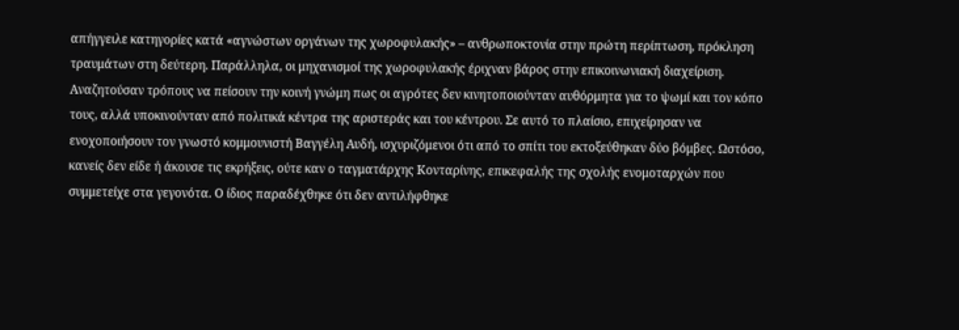απήγγειλε κατηγορίες κατά «αγνώστων οργάνων της χωροφυλακής» – ανθρωποκτονία στην πρώτη περίπτωση, πρόκληση τραυμάτων στη δεύτερη. Παράλληλα, οι μηχανισμοί της χωροφυλακής έριχναν βάρος στην επικοινωνιακή διαχείριση. Αναζητούσαν τρόπους να πείσουν την κοινή γνώμη πως οι αγρότες δεν κινητοποιούνταν αυθόρμητα για το ψωμί και τον κόπο τους, αλλά υποκινούνταν από πολιτικά κέντρα της αριστεράς και του κέντρου. Σε αυτό το πλαίσιο, επιχείρησαν να ενοχοποιήσουν τον γνωστό κομμουνιστή Βαγγέλη Αυδή, ισχυριζόμενοι ότι από το σπίτι του εκτοξεύθηκαν δύο βόμβες. Ωστόσο, κανείς δεν είδε ή άκουσε τις εκρήξεις, ούτε καν ο ταγματάρχης Κονταρίνης, επικεφαλής της σχολής ενομοταρχών που συμμετείχε στα γεγονότα. Ο ίδιος παραδέχθηκε ότι δεν αντιλήφθηκε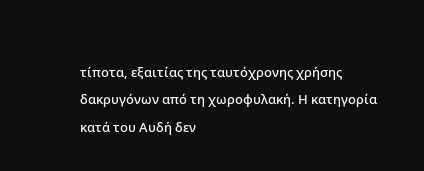τίποτα, εξαιτίας της ταυτόχρονης χρήσης δακρυγόνων από τη χωροφυλακή. Η κατηγορία κατά του Αυδή δεν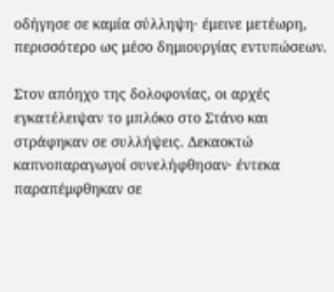οδήγησε σε καμία σύλληψη· έμεινε μετέωρη, περισσότερο ως μέσο δημιουργίας εντυπώσεων.

Στον απόηχο της δολοφονίας, οι αρχές εγκατέλειψαν το μπλόκο στο Στάνο και στράφηκαν σε συλλήψεις. Δεκαοκτώ καπνοπαραγωγοί συνελήφθησαν· έντεκα παραπέμφθηκαν σε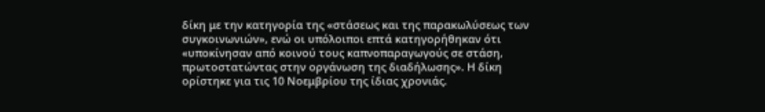δίκη με την κατηγορία της «στάσεως και της παρακωλύσεως των συγκοινωνιών», ενώ οι υπόλοιποι επτά κατηγορήθηκαν ότι «υποκίνησαν από κοινού τους καπνοπαραγωγούς σε στάση, πρωτοστατώντας στην οργάνωση της διαδήλωσης». Η δίκη ορίστηκε για τις 10 Νοεμβρίου της ίδιας χρονιάς.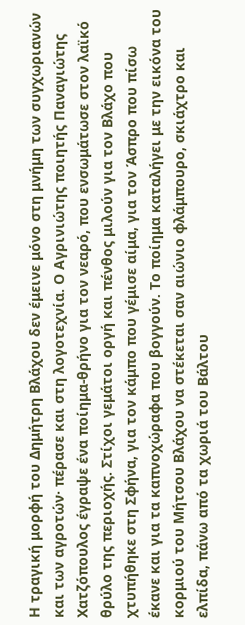Η τραγική μορφή του Δημήτρη Βλάχου δεν έμεινε μόνο στη μνήμη των συγχωριανών και των αγροτών· πέρασε και στη λογοτεχνία. Ο Αγρινιώτης ποιητής Παναγιώτης Χατζόπουλος έγραψε ένα ποίημα-θρήνο για τον νεαρό, που ενσωμάτωσε στον λαϊκό θρύλο της περιοχής. Στίχοι γεμάτοι οργή και πένθος μιλούν για τον Βλάχο που χτυπήθηκε στη Σφήνα, για τον κάμπο που γέμισε αίμα, για τον Άσπρο που πίσω έκανε και για τα καπνοχώραφα που βογγούν. Το ποίημα καταλήγει με την εικόνα του κορμιού του Μήτσου Βλάχου να στέκεται σαν αιώνιο φλάμπουρο, σκιάχτρο και ελπίδα, πάνω από τα χωριά του Βάλτου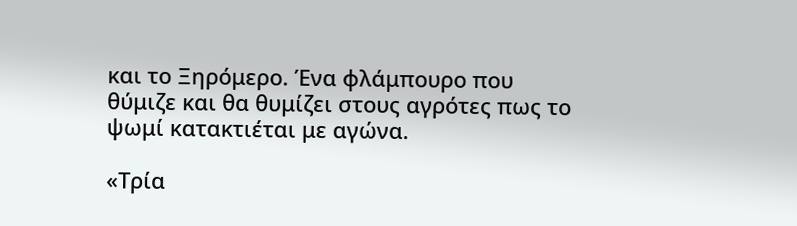και το Ξηρόμερο. Ένα φλάμπουρο που θύμιζε και θα θυμίζει στους αγρότες πως το ψωμί κατακτιέται με αγώνα.

«Τρία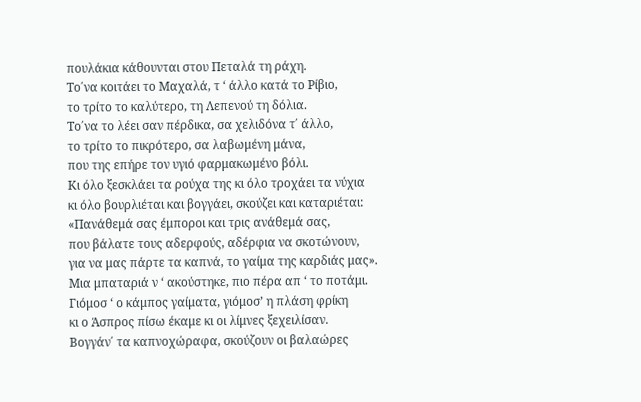πουλάκια κάθουνται στου Πεταλά τη ράχη.
Το΄να κοιτάει το Μαχαλά, τ ‘ άλλο κατά το Ρίβιο,
το τρίτο το καλύτερο, τη Λεπενού τη δόλια.
Το΄να το λέει σαν πέρδικα, σα χελιδόνα τ΄ άλλο,
το τρίτο το πικρότερο, σα λαβωμένη μάνα,
που της επήρε τον υγιό φαρμακωμένο βόλι.
Κι όλο ξεσκλάει τα ρούχα της κι όλο τροχάει τα νύχια
κι όλο βουρλιέται και βογγάει, σκούζει και καταριέται:
«Πανάθεμά σας έμποροι και τρις ανάθεμά σας,
που βάλατε τους αδερφούς, αδέρφια να σκοτώνουν,
για να μας πάρτε τα καπνά, το γαίμα της καρδιάς μας».
Μια μπαταριά ν ‘ ακούστηκε, πιο πέρα απ ‘ το ποτάμι.
Γιόμοσ ‘ ο κάμπος γαίματα, γιόμοσ’ η πλάση φρίκη
κι ο Άσπρος πίσω έκαμε κι οι λίμνες ξεχειλίσαν.
Βογγάν΄ τα καπνοχώραφα, σκούζουν οι βαλαώρες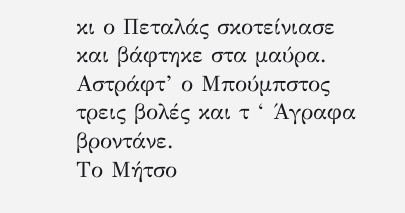κι ο Πεταλάς σκοτείνιασε και βάφτηκε στα μαύρα.
Αστράφτ’ ο Μπούμπστος τρεις βολές και τ ‘ Άγραφα βροντάνε.
Το Μήτσο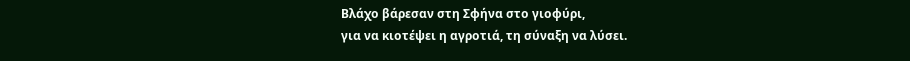Βλάχο βάρεσαν στη Σφήνα στο γιοφύρι,
για να κιοτέψει η αγροτιά, τη σύναξη να λύσει.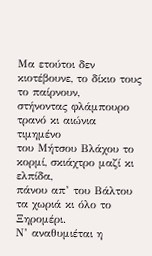Μα ετούτοι δεν κιοτέβουνε, το δίκιο τους το παίρνουν,
στήνοντας φλάμπουρο τρανό κι αιώνια τιμημένο
του Μήτσου Βλάχου το κορμί, σκιάχτρο μαζί κι ελπίδα,
πάνου απ’ του Βάλτου τα χωριά κι όλο το Ξηρομέρι.
Ν’ αναθυμιέται η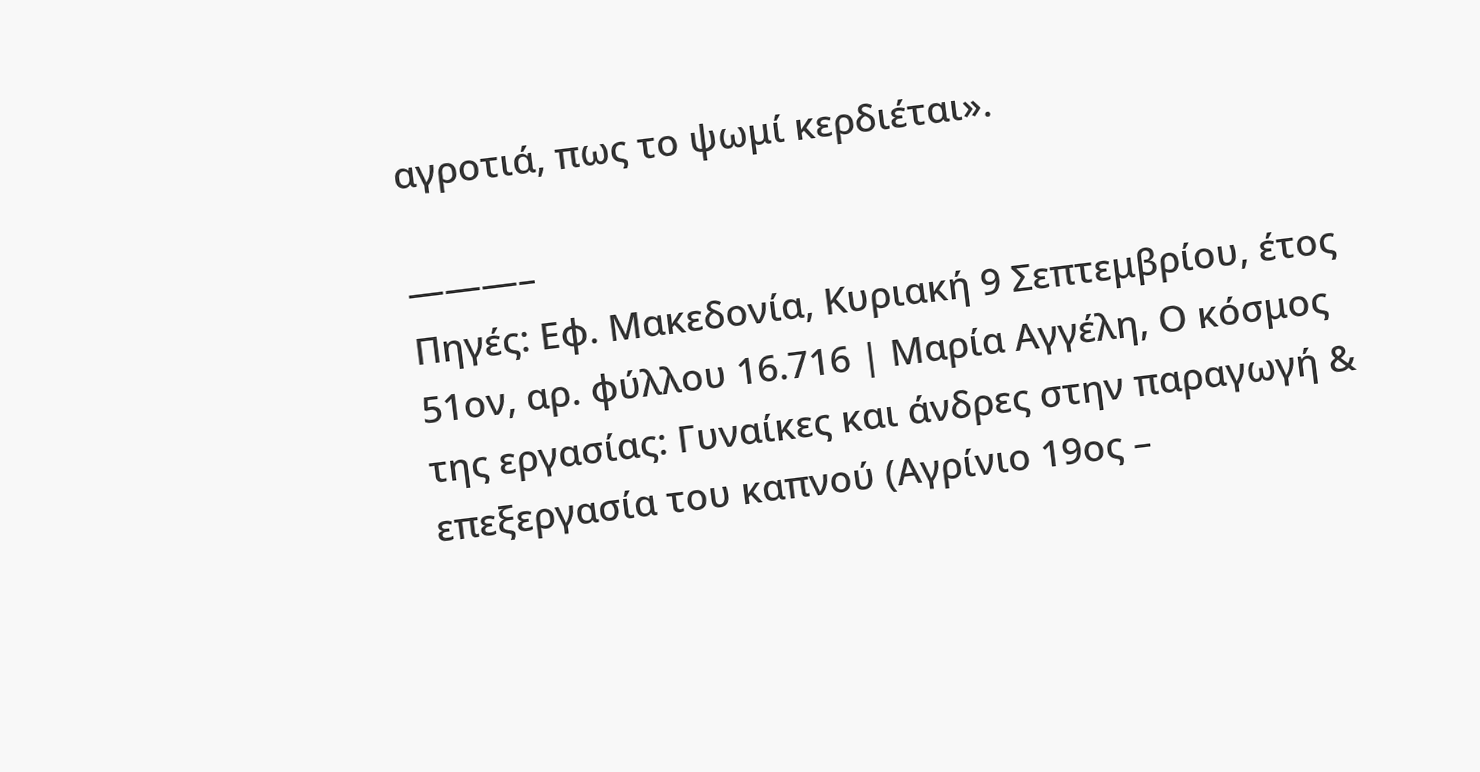αγροτιά, πως το ψωμί κερδιέται».

———–
Πηγές: Εφ. Μακεδονία, Κυριακή 9 Σεπτεμβρίου, έτος 51ον, αρ. φύλλου 16.716 | Μαρία Αγγέλη, Ο κόσμος της εργασίας: Γυναίκες και άνδρες στην παραγωγή & επεξεργασία του καπνού (Αγρίνιο 19ος –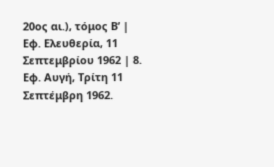20ος αι.), τόμος Β’ | Εφ. Ελευθερία, 11 Σεπτεμβρίου 1962 | 8. Εφ. Αυγή, Τρίτη 11 Σεπτέμβρη 1962.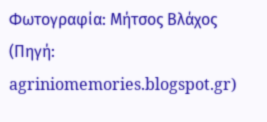Φωτογραφία: Μήτσος Βλάχος
(Πηγή: agriniomemories.blogspot.gr)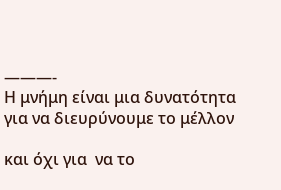———-
Η μνήμη είναι μια δυνατότητα για να διευρύνουμε το μέλλον

και όχι για  να το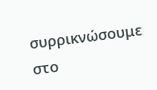συρρικνώσουμε στο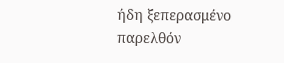ήδη ξεπερασμένο παρελθόν